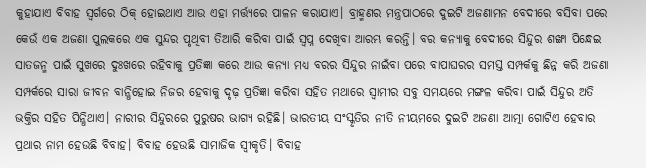କୁହାଯାଏ ବିବାହ ସ୍ୱର୍ଗରେ ଠିକ୍ ହୋଇଥାଏ ଆଉ ଏହା ମର୍ତ୍ତ୍ୟରେ ପାଳନ କରାଯାଏ। ବ୍ରାହ୍ମଣର ମନ୍ତ୍ରପାଠରେ ଦୁଇଟି ଅଜଣାମନ ବେଦୀରେ ବସିବା ପରେ କେଉଁ ଏକ ଅଜଣା ପୁଲକରେ ଏକ ସୁନ୍ଦର ପୃଥିବୀ ତିଆରି କରିବା ପାଇଁ ସ୍ୱପ୍ନ ଦେଖିବା ଆରମ୍ଭ କରନ୍ତି। ବର କନ୍ୟାକୁ ବେଦୀରେ ସିନ୍ଦୁର ଶଙ୍ଖା ପିନ୍ଧେଇ ସାତଜନ୍ମ ପାଇଁ ସୁଖରେ ଦୁଃଖରେ ରହିବାକୁ ପ୍ରତିଜ୍ଞା କରେ ଆଉ କନ୍ୟା ମଧ୍ୟ ବରର ସିନ୍ଦୁର ନାଇଁବା ପରେ ବାପାଘରର ସମସ୍ତ ସମ୍ପର୍କକୁ ଛିନ୍ନ କରି ଅଜଣା ସମ୍ପର୍କରେ ସାରା ଜୀବନ ବାନ୍ଧିହୋଇ ନିଜର ହେବାକୁ ଦୃଢ଼ ପ୍ରତିଜ୍ଞା କରିବା ସହିତ ମଥାରେ ସ୍ୱାମୀର ସବୁ ସମୟରେ ମଙ୍ଗଳ କରିବା ପାଇଁ ସିନ୍ଦୁର ଅତି ଭକ୍ତିର ସହିତ ପିନ୍ଧିଥାଏ। ନାରୀର ସିନ୍ଦୁରରେ ପୁରୁଷର ଭାଗ୍ୟ ରହିଛି। ଭାରତୀୟ ସଂସ୍କୃତିର ନୀତି ନୀୟମରେ ଦୁଇଟି ଅଜଣା ଆତ୍ମା ଗୋଟିଏ ହେବାର ପ୍ରଥାର ନାମ ହେଉଛି ବିବାହ। ବିବାହ ହେଉଛି ସାମାଜିକ ସ୍ୱୀକୃତି। ବିବାହ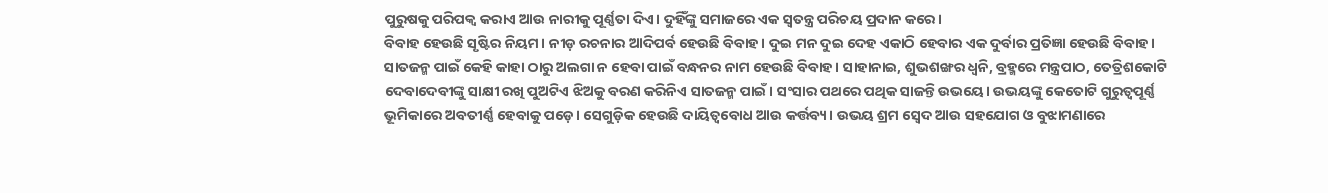ପୁରୁଷକୁ ପରିପକ୍ୱ କରାଏ ଆଉ ନାରୀକୁ ପୂର୍ଣ୍ଣତା ଦିଏ। ଦୁହିଁଙ୍କୁ ସମାଜରେ ଏକ ସ୍ୱତନ୍ତ୍ର ପରିଚୟ ପ୍ରଦାନ କରେ।
ବିବାହ ହେଉଛି ସୃଷ୍ଟିର ନିୟମ। ନୀଡ଼ ରଚନାର ଆଦିପର୍ବ ହେଉଛି ବିବାହ। ଦୁଇ ମନ ଦୁଇ ଦେହ ଏକାଠି ହେବାର ଏକ ଦୁର୍ବାର ପ୍ରତିଜ୍ଞା ହେଉଛି ବିବାହ। ସାତଜନ୍ମ ପାଇଁ କେହି କାହା ଠାରୁ ଅଲଗା ନ ହେବା ପାଇଁ ବନ୍ଧନର ନାମ ହେଉଛି ବିବାହ। ସାହାନାଇ, ଶୁଭଶଙ୍ଖର ଧ୍ୱନି, ବ୍ରହ୍ମରେ ମନ୍ତ୍ରପାଠ, ତେତ୍ରିଶକୋଟି ଦେବାଦେବୀଙ୍କୁ ସାକ୍ଷୀ ରଖି ପୁଅଟିଏ ଝିଅକୁ ବରଣ କରିନିଏ ସାତଜନ୍ମ ପାଇଁ। ସଂସାର ପଥରେ ପଥିକ ସାଜନ୍ତି ଉଭୟେ। ଉଭୟଙ୍କୁ କେତୋଟି ଗୁରୁତ୍ୱପୂର୍ଣ୍ଣ ଭୂମିକାରେ ଅବତୀର୍ଣ୍ଣ ହେବାକୁ ପଡ଼େ। ସେଗୁଡ଼ିକ ହେଉଛି ଦାୟିତ୍ୱବୋଧ ଆଉ କର୍ତ୍ତବ୍ୟ। ଉଭୟ ଶ୍ରମ ସ୍ୱେଦ ଆଉ ସହଯୋଗ ଓ ବୁଝାମଣାରେ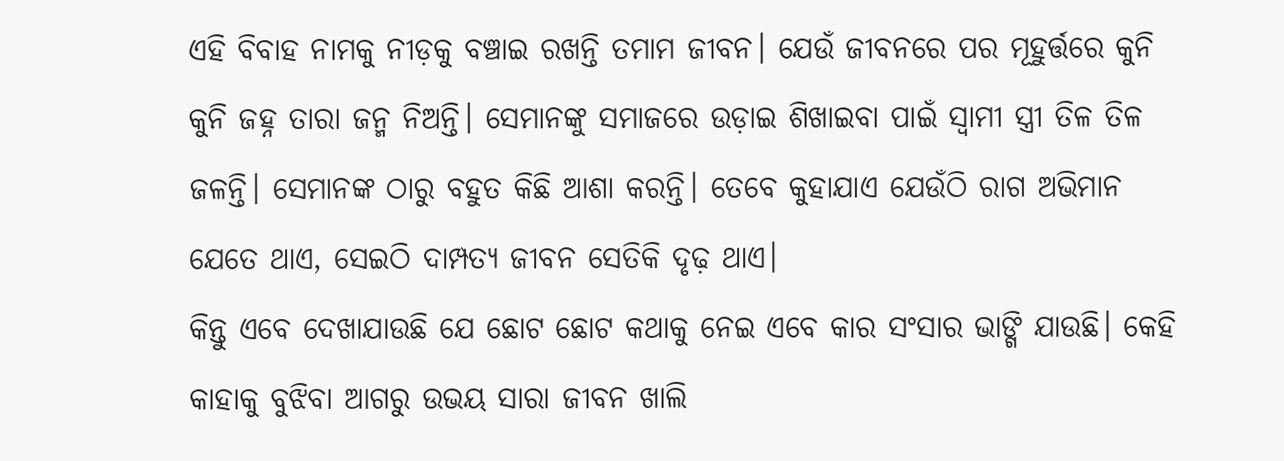ଏହି ବିବାହ ନାମକୁ ନୀଡ଼କୁ ବଞ୍ଚାଇ ରଖନ୍ତି ତମାମ ଜୀବନ। ଯେଉଁ ଜୀବନରେ ପର ମୂହୁର୍ତ୍ତରେ କୁନି କୁନି ଜହ୍ନ ତାରା ଜନ୍ମ ନିଅନ୍ତି। ସେମାନଙ୍କୁ ସମାଜରେ ଉଡ଼ାଇ ଶିଖାଇବା ପାଇଁ ସ୍ୱାମୀ ସ୍ତ୍ରୀ ତିଳ ତିଳ ଜଳନ୍ତି। ସେମାନଙ୍କ ଠାରୁ ବହୁତ କିଛି ଆଶା କରନ୍ତି। ତେବେ କୁହାଯାଏ ଯେଉଁଠି ରାଗ ଅଭିମାନ ଯେତେ ଥାଏ, ସେଇଠି ଦାମ୍ପତ୍ୟ ଜୀବନ ସେତିକି ଦୃଢ଼ ଥାଏ।
କିନ୍ତୁ ଏବେ ଦେଖାଯାଉଛି ଯେ ଛୋଟ ଛୋଟ କଥାକୁ ନେଇ ଏବେ କାର ସଂସାର ଭାଙ୍ଗି ଯାଉଛି। କେହି କାହାକୁ ବୁଝିବା ଆଗରୁ ଉଭୟ ସାରା ଜୀବନ ଖାଲି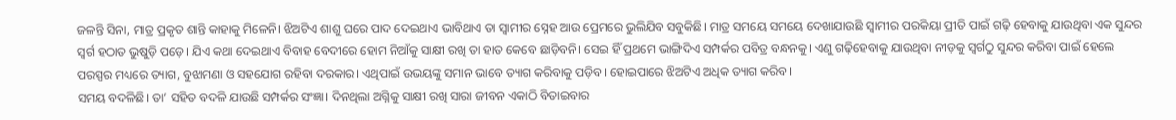ଜଳନ୍ତି ସିନା, ମାତ୍ର ପ୍ରକୃତ ଶାନ୍ତି କାହାକୁ ମିଳେନି। ଝିଅଟିଏ ଶାଶୁ ଘରେ ପାଦ ଦେଇଥାଏ ଭାବିଥାଏ ତା ସ୍ୱାମୀର ସ୍ନେହ ଆଉ ପ୍ରେମରେ ଭୁଲିଯିବ ସବୁକିଛି। ମାତ୍ର ସମୟେ ସମୟେ ଦେଖାଯାଉଛି ସ୍ୱାମୀର ପରକିୟା ପ୍ରୀତି ପାଇଁ ଗଢ଼ି ହେବାକୁ ଯାଉଥିବା ଏକ ସୁନ୍ଦର ସ୍ୱର୍ଗ ହଠାତ ଭୁଷୁଡ଼ି ପଡ଼େ। ଯିଏ କଥା ଦେଇଥାଏ ବିବାହ ବେଦୀରେ ହୋମ ନିଆଁକୁ ସାକ୍ଷୀ ରଖି ତା ହାତ କେବେ ଛାଡ଼ିବନି। ସେଇ ହିଁ ପ୍ରଥମେ ଭାଙ୍ଗିଦିଏ ସମ୍ପର୍କର ପବିତ୍ର ବନ୍ଧନକୁ। ଏଣୁ ଗଢ଼ିହେବାକୁ ଯାଉଥିବା ନୀଡ଼କୁ ସ୍ୱର୍ଗଠୁ ସୁନ୍ଦର କରିବା ପାଇଁ ହେଲେ ପରସ୍ପର ମଧ୍ୟରେ ତ୍ୟାଗ, ବୁଝାମଣା ଓ ସହଯୋଗ ରହିବା ଦରକାର। ଏଥିପାଇଁ ଉଭୟଙ୍କୁ ସମାନ ଭାବେ ତ୍ୟାଗ କରିବାକୁ ପଡ଼ିବ। ହୋଇପାରେ ଝିଅଟିଏ ଅଧିକ ତ୍ୟାଗ କରିବ।
ସମୟ ବଦଳିଛି। ତା’ ସହିତ ବଦଳି ଯାଉଛି ସମ୍ପର୍କର ସଂଜ୍ଞା। ଦିନଥିଲା ଅଗ୍ନିକୁ ସାକ୍ଷୀ ରଖି ସାରା ଜୀବନ ଏକାଠି ବିତାଇବାର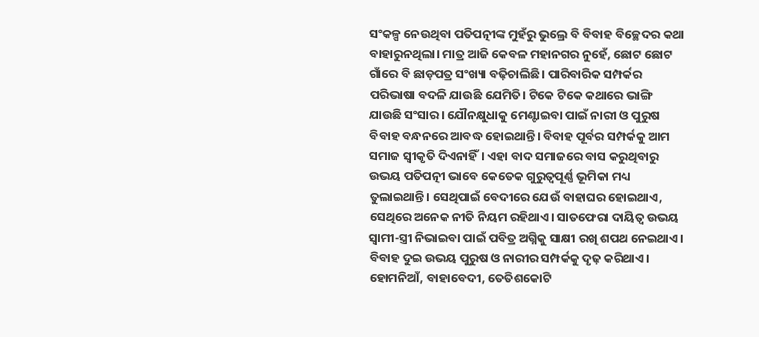ସଂକଳ୍ପ ନେଉଥିବା ପତିପତ୍ନୀଙ୍କ ମୁହଁରୁ ଭୁଲ୍ରେ ବି ବିବାହ ବିଚ୍ଛେଦର କଥା ବାହାରୁନଥିଲା। ମାତ୍ର ଆଜି କେବଳ ମହାନଗର ନୁହେଁ, ଛୋଟ ଛୋଟ ଗାଁରେ ବି ଛାଡ଼ପତ୍ର ସଂଖ୍ୟା ବଢ଼ିଚାଲିଛି। ପାରିବାରିକ ସମ୍ପର୍କର ପରିଭାଷା ବଦଳି ଯାଉଛି ଯେମିତି। ଟିକେ ଟିକେ କଥାରେ ଭାଙ୍ଗି ଯାଉଛି ସଂସାର। ଯୌନକ୍ଷୁଧାକୁ ମେଣ୍ଟାଇବା ପାଇଁ ନାରୀ ଓ ପୁରୁଷ ବିବାହ ବନ୍ଧନରେ ଆବଦ୍ଧ ହୋଇଥାନ୍ତି। ବିବାହ ପୂର୍ବର ସମ୍ପର୍କକୁ ଆମ ସମାଜ ସ୍ୱୀକୃତି ଦିଏନାହିଁ। ଏହା ବାଦ ସମାଜରେ ବାସ କରୁଥିବାରୁ ଉଭୟ ପତିପତ୍ନୀ ଭାବେ କେତେକ ଗୁରୁତ୍ୱପୂର୍ଣ୍ଣ ଭୂମିକା ମଧ୍ୟ ତୁଲାଇଥାନ୍ତି। ସେଥିପାଇଁ ବେଦୀରେ ଯେଉଁ ବାହାଘର ହୋଇଥାଏ, ସେଥିରେ ଅନେକ ନୀତି ନିୟମ ରହିଥାଏ। ସାତଫେରା ଦାୟିତ୍ୱ ଉଭୟ ସ୍ୱାମୀ-ସ୍ତ୍ରୀ ନିଭାଇବା ପାଇଁ ପବିତ୍ର ଅଗ୍ନିକୁ ସାକ୍ଷୀ ରଖି ଶପଥ ନେଇଥାଏ। ବିବାହ ଦୁଇ ଉଭୟ ପୁରୁଷ ଓ ନାରୀର ସମ୍ପର୍କକୁ ଦୃଢ଼ କରିଥାଏ।
ହୋମନିଆଁ, ବାହାବେଦୀ, ତେତିଶକୋଟି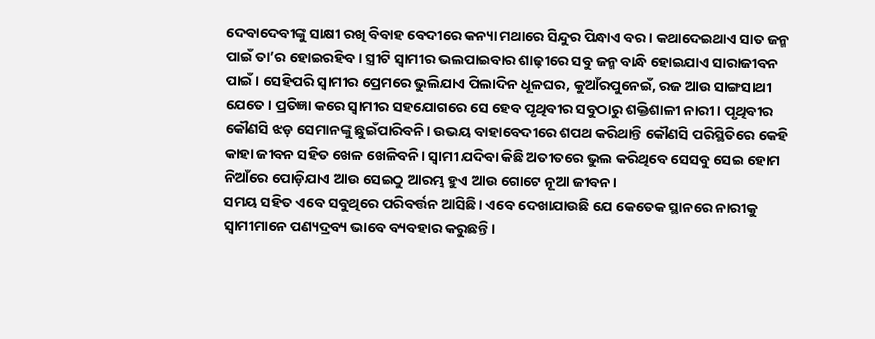ଦେବାଦେବୀଙ୍କୁ ସାକ୍ଷୀ ରଖି ବିବାହ ବେଦୀରେ କନ୍ୟା ମଥାରେ ସିନ୍ଦୁର ପିନ୍ଧାଏ ବର। କଥାଦେଇଥାଏ ସାତ ଜନ୍ମ ପାଇଁ ତା’ର ହୋଇରହିବ। ସ୍ତ୍ରୀଟି ସ୍ୱାମୀର ଭଲପାଇବାର ଶାଢ଼ୀରେ ସବୁ ଜନ୍ମ ବାନ୍ଧି ହୋଇଯାଏ ସାରାଜୀବନ ପାଇଁ। ସେହିପରି ସ୍ୱାମୀର ପ୍ରେମରେ ଭୁଲିଯାଏ ପିଲାଦିନ ଧୂଳଘର, କୁଆଁରପୁନେଇଁ, ରଜ ଆଉ ସାଙ୍ଗସାଥୀ ଯେତେ। ପ୍ରତିଜ୍ଞା କରେ ସ୍ୱାମୀର ସହଯୋଗରେ ସେ ହେବ ପୃଥିବୀର ସବୁଠାରୁ ଶକ୍ତିଶାଳୀ ନାରୀ। ପୃଥିବୀର କୌଣସି ଝଡ଼ ସେମାନଙ୍କୁ ଛୁଇଁପାରିବନି। ଉଭୟ ବାହାବେଦୀରେ ଶପଥ କରିଥାନ୍ତି କୌଣସି ପରିସ୍ଥିତିରେ କେହି କାହା ଜୀବନ ସହିତ ଖେଳ ଖେଳିବନି। ସ୍ୱାମୀ ଯଦିବା କିଛି ଅତୀତରେ ଭୁଲ କରିଥିବେ ସେସବୁ ସେଇ ହୋମ ନିଆଁରେ ପୋଡ଼ିଯାଏ ଆଉ ସେଇଠୁ ଆରମ୍ଭ ହୁଏ ଆଉ ଗୋଟେ ନୂଆ ଜୀବନ।
ସମୟ ସହିତ ଏବେ ସବୁଥିରେ ପରିବର୍ତ୍ତନ ଆସିଛି। ଏବେ ଦେଖାଯାଉଛି ଯେ କେତେକ ସ୍ଥାନରେ ନାରୀକୁ ସ୍ୱାମୀମାନେ ପଣ୍ୟଦ୍ରବ୍ୟ ଭାବେ ବ୍ୟବହାର କରୁଛନ୍ତି।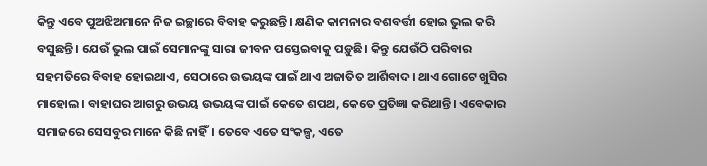କିନ୍ତୁ ଏବେ ପୁଅଝିଅମାନେ ନିଜ ଇଚ୍ଛାରେ ବିବାହ କରୁଛନ୍ତି। କ୍ଷଣିକ କାମନାର ବଶବର୍ତ୍ତୀ ହୋଇ ଭୁଲ କରି ବସୁଛନ୍ତି। ଯେଉଁ ଭୁଲ ପାଇଁ ସେମାନଙ୍କୁ ସାରା ଜୀବନ ପସ୍ତେଇବାକୁ ପଡ଼ୁଛି। କିନ୍ତୁ ଯେଉଁଠି ପରିବାର ସହମତିରେ ବିବାହ ହୋଇଥାଏ, ସେଠାରେ ଉଭୟଙ୍କ ପାଇଁ ଥାଏ ଅଜାତିତ ଆର୍ଶିବାଦ। ଥାଏ ଗୋଟେ ଖୁସିର ମାହୋଲ। ବାହାଘର ଆଗରୁ ଉଭୟ ଉଭୟଙ୍କ ପାଇଁ କେତେ ଶପଥ, କେତେ ପ୍ରତିଜ୍ଞା କରିଥାନ୍ତି। ଏବେକାର ସମାଜରେ ସେସବୁର ମାନେ କିଛି ନାହିଁ। ତେବେ ଏତେ ସଂକଳ୍ପ, ଏତେ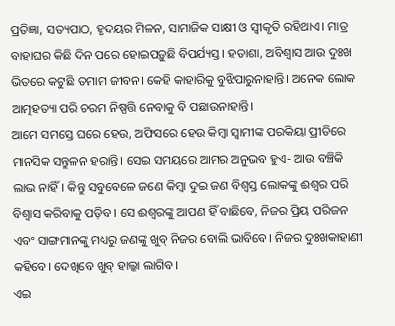ପ୍ରତିଜ୍ଞା, ସତ୍ୟପାଠ, ହୃଦୟର ମିଳନ, ସାମାଜିକ ସାକ୍ଷୀ ଓ ସ୍ୱୀକୃତି ରହିଥାଏ। ମାତ୍ର ବାହାଘର କିଛି ଦିନ ପରେ ହୋଇପଡ଼ୁଛି ବିପର୍ଯ୍ୟସ୍ତ। ହତାଶା, ଅବିଶ୍ୱାସ ଆଉ ଦୁଃଖ ଭିତରେ କଟୁଛି ତମାମ ଜୀବନ। କେହି କାହାରିକୁ ବୁଝିପାରୁନାହାନ୍ତି। ଅନେକ ଲୋକ ଆତ୍ମହତ୍ୟା ପରି ଚରମ ନିଷ୍ପତ୍ତି ନେବାକୁ ବି ପଛାଉନାହାନ୍ତି।
ଆମେ ସମସ୍ତେ ଘରେ ହେଉ, ଅଫିସରେ ହେଉ କିମ୍ବା ସ୍ବାମୀଙ୍କ ପରକିୟା ପ୍ରୀତିରେ ମାନସିକ ସନ୍ତୁଳନ ହରାନ୍ତି। ସେଇ ସମୟରେ ଆମର ଅନୁଭବ ହୁଏ- ଆଉ ବଞ୍ଚିକି ଲାଭ ନାହିଁ। କିନ୍ତୁ ସବୁବେଳେ ଜଣେ କିମ୍ବା ଦୁଇ ଜଣ ବିଶ୍ବସ୍ତ ଲୋକଙ୍କୁ ଈଶ୍ବର ପରି ବିଶ୍ବାସ କରିବାକୁ ପଡ଼ିବ। ସେ ଈଶ୍ବରଙ୍କୁ ଆପଣ ହିଁ ବାଛିବେ, ନିଜର ପ୍ରିୟ ପରିଜନ ଏବଂ ସାଙ୍ଗମାନଙ୍କୁ ମଧ୍ୟରୁ ଜଣଙ୍କୁ ଖୁବ୍ ନିଜର ବୋଲି ଭାବିବେ। ନିଜର ଦୁଃଖକାହାଣୀ କହିବେ। ଦେଖିବେ ଖୁବ୍ ହାଲ୍କା ଲାଗିବ।
ଏଇ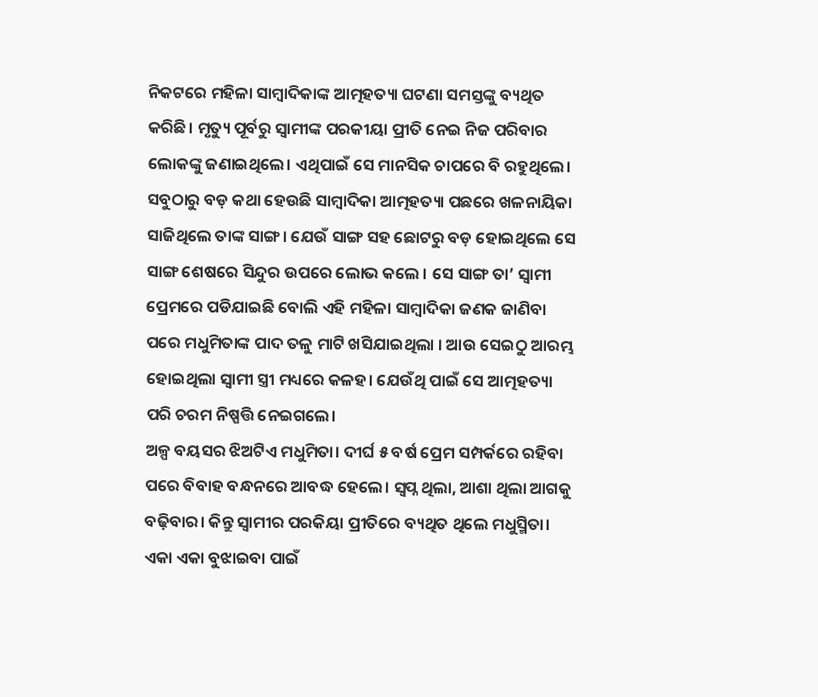ନିକଟରେ ମହିଳା ସାମ୍ବାଦିକାଙ୍କ ଆତ୍ମହତ୍ୟା ଘଟଣା ସମସ୍ତଙ୍କୁ ବ୍ୟଥିତ କରିଛି। ମୃତ୍ୟୁ ପୂର୍ବରୁ ସ୍ବାମୀଙ୍କ ପରକୀୟା ପ୍ରୀତି ନେଇ ନିଜ ପରିବାର ଲୋକଙ୍କୁ ଜଣାଇଥିଲେ। ଏଥିପାଇଁ ସେ ମାନସିକ ଚାପରେ ବି ରହୁଥିଲେ। ସବୁଠାରୁ ବଡ଼ କଥା ହେଉଛି ସାମ୍ବାଦିକା ଆତ୍ମହତ୍ୟା ପଛରେ ଖଳନାୟିକା ସାଜିଥିଲେ ତାଙ୍କ ସାଙ୍ଗ। ଯେଉଁ ସାଙ୍ଗ ସହ ଛୋଟରୁ ବଡ଼ ହୋଇଥିଲେ ସେ ସାଙ୍ଗ ଶେଷରେ ସିନ୍ଦୁର ଉପରେ ଲୋଭ କଲେ । ସେ ସାଙ୍ଗ ତା’ ସ୍ୱାମୀ ପ୍ରେମରେ ପଡିଯାଇଛି ବୋଲି ଏହି ମହିଳା ସାମ୍ବାଦିକା ଜଣକ ଜାଣିବା ପରେ ମଧୁମିତାଙ୍କ ପାଦ ତଳୁ ମାଟି ଖସିଯାଇଥିଲା । ଆଉ ସେଇଠୁ ଆରମ୍ଭ ହୋଇଥିଲା ସ୍ୱାମୀ ସ୍ତ୍ରୀ ମଧ୍ୟରେ କଳହ। ଯେଉଁଥି ପାଇଁ ସେ ଆତ୍ମହତ୍ୟା ପରି ଚରମ ନିଷ୍ପତ୍ତି ନେଇଗଲେ।
ଅଳ୍ପ ବୟସର ଝିଅଟିଏ ମଧୁମିତା। ଦୀର୍ଘ ୫ ବର୍ଷ ପ୍ରେମ ସମ୍ପର୍କରେ ରହିବା ପରେ ବିବାହ ବନ୍ଧନରେ ଆବଦ୍ଧ ହେଲେ। ସ୍ବପ୍ନ ଥିଲା, ଆଶା ଥିଲା ଆଗକୁ ବଢ଼ିବାର। କିନ୍ତୁ ସ୍ବାମୀର ପରକିୟା ପ୍ରୀତିରେ ବ୍ୟଥିତ ଥିଲେ ମଧୁସ୍ମିତା। ଏକା ଏକା ବୁଝାଇବା ପାଇଁ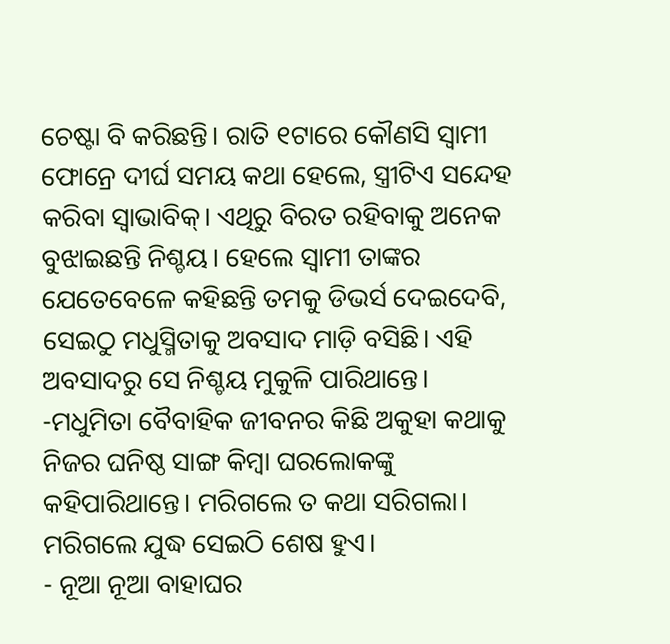ଚେଷ୍ଟା ବି କରିଛନ୍ତି। ରାତି ୧ଟାରେ କୌଣସି ସ୍ବାମୀ ଫୋନ୍ରେ ଦୀର୍ଘ ସମୟ କଥା ହେଲେ, ସ୍ତ୍ରୀଟିଏ ସନ୍ଦେହ କରିବା ସ୍ବାଭାବିକ୍। ଏଥିରୁ ବିରତ ରହିବାକୁ ଅନେକ ବୁଝାଇଛନ୍ତି ନିଶ୍ଚୟ। ହେଲେ ସ୍ବାମୀ ତାଙ୍କର ଯେତେବେଳେ କହିଛନ୍ତି ତମକୁ ଡିଭର୍ସ ଦେଇଦେବି, ସେଇଠୁ ମଧୁସ୍ମିତାକୁ ଅବସାଦ ମାଡ଼ି ବସିଛି। ଏହି ଅବସାଦରୁ ସେ ନିଶ୍ଚୟ ମୁକୁଳି ପାରିଥାନ୍ତେ।
-ମଧୁମିତା ବୈବାହିକ ଜୀବନର କିଛି ଅକୁହା କଥାକୁ ନିଜର ଘନିଷ୍ଠ ସାଙ୍ଗ କିମ୍ବା ଘରଲୋକଙ୍କୁ କହିପାରିଥାନ୍ତେ। ମରିଗଲେ ତ କଥା ସରିଗଲା। ମରିଗଲେ ଯୁଦ୍ଧ ସେଇଠି ଶେଷ ହୁଏ।
- ନୂଆ ନୂଆ ବାହାଘର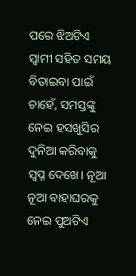ପରେ ଝିଅଟିଏ ସ୍ବାମୀ ସହିତ ସମୟ ବିତାଇବା ପାଇଁ ଚାହେଁ, ସମସ୍ତଙ୍କୁ ନେଇ ହସଖୁସିର ଦୁନିଆ କରିବାକୁ ସ୍ବପ୍ନ ଦେଖେ। ନୂଆ ନୂଆ ବାହାଘରକୁ ନେଇ ପୁଅଟିଏ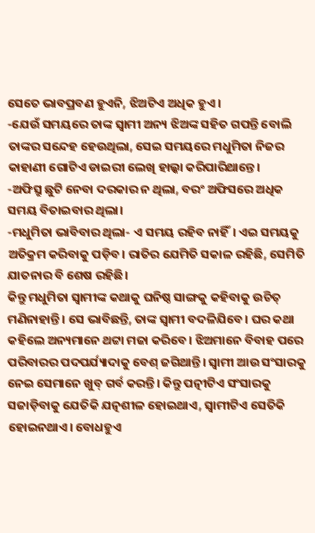ସେତେ ଭାବପ୍ରବଣ ହୁଏନି, ଝିଅଟିଏ ଅଧିକ ହୁଏ।
-ଯେଉଁ ସମୟରେ ତାଙ୍କ ସ୍ବାମୀ ଅନ୍ୟ ଝିଅଙ୍କ ସହିତ ଗପନ୍ତି ବୋଲି ତାଙ୍କର ସନ୍ଦେହ ହେଉଥିଲା, ସେଇ ସମୟରେ ମଧୁମିତା ନିଜର କାହାଣୀ ଗୋଟିଏ ଡାଇରୀ ଲେଖି ହାଲ୍କା କରିପାରିଥାନ୍ତେ।
-ଅଫିସ୍ରୁ ଛୁଟି ନେବା ଦରକାର ନ ଥିଲା, ବରଂ ଅଫିସରେ ଅଧିକ ସମୟ ବିତାଇବାର ଥିଲା।
-ମଧୁମିତା ଭାବିବାର ଥିଲା- ଏ ସମୟ ରହିବ ନାହିଁ। ଏଇ ସମୟକୁ ଅତିକ୍ରମ କରିବାକୁ ପଡ଼ିବ। ରାତିର ଯେମିତି ସକାଳ ରହିଛି, ସେମିତି ଯାତନାର ବି ଶେଷ ରହିଛି।
କିନ୍ତୁ ମଧୁମିତା ସ୍ବାମୀଙ୍କ କଥାକୁ ଘନିଷ୍ଠ ସାଙ୍ଗକୁ କହିବାକୁ ଉଚିତ୍ ମଣିନାହାନ୍ତି। ସେ ଭାବିଛନ୍ତି, ତାଙ୍କ ସ୍ବାମୀ ବଦଳିଯିବେ। ଘର କଥା କହିଲେ ଅନ୍ୟମାନେ ଥଟ୍ଟା ମଜା କରିବେ। ଝିଅମାନେ ବିବାହ ପରେ ପରିବାରର ପଦପର୍ଯ୍ୟାଦାକୁ ବେଶ୍ ଜଗିଥାନ୍ତି। ସ୍ବାମୀ ଆଉ ସଂସାରକୁ ନେଇ ସେମାନେ ଖୁବ୍ ଗର୍ବ କରନ୍ତି। କିନ୍ତୁ ପତ୍ନୀଟିଏ ସଂସାରକୁ ସଜାଡ଼ିବାକୁ ଯେତିକି ଯତ୍ନଶୀଳ ହୋଇଥାଏ, ସ୍ବାମୀଟିଏ ସେତିକି ହୋଇନଥାଏ। ବୋଧହୁଏ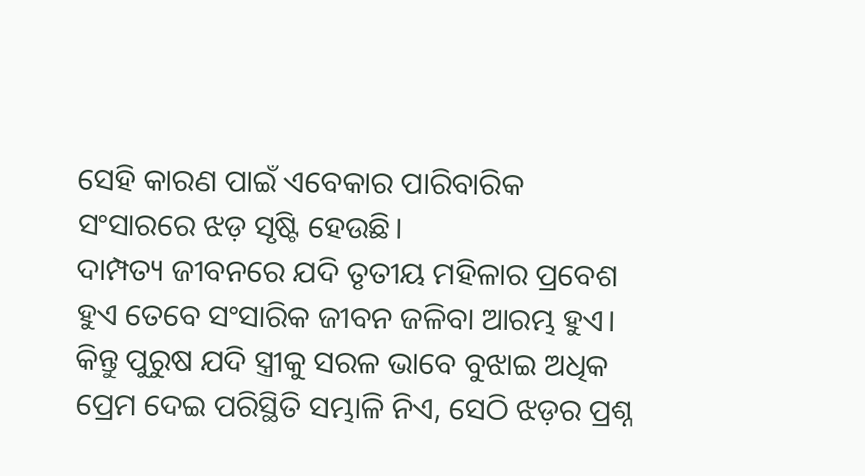ସେହି କାରଣ ପାଇଁ ଏବେକାର ପାରିବାରିକ ସଂସାରରେ ଝଡ଼ ସୃଷ୍ଟି ହେଉଛି।
ଦାମ୍ପତ୍ୟ ଜୀବନରେ ଯଦି ତୃତୀୟ ମହିଳାର ପ୍ରବେଶ ହୁଏ ତେବେ ସଂସାରିକ ଜୀବନ ଜଳିବା ଆରମ୍ଭ ହୁଏ। କିନ୍ତୁ ପୁରୁଷ ଯଦି ସ୍ତ୍ରୀକୁ ସରଳ ଭାବେ ବୁଝାଇ ଅଧିକ ପ୍ରେମ ଦେଇ ପରିସ୍ଥିତି ସମ୍ଭାଳି ନିଏ, ସେଠି ଝଡ଼ର ପ୍ରଶ୍ନ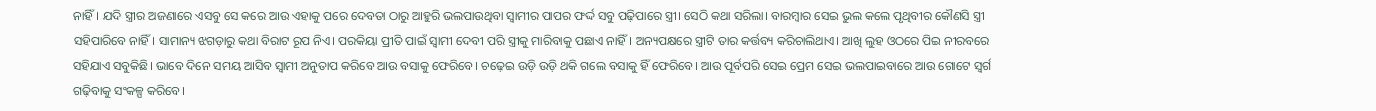ନାହିଁ। ଯଦି ସ୍ତ୍ରୀର ଅଜଣାରେ ଏସବୁ ସେ କରେ ଆଉ ଏହାକୁ ପରେ ଦେବତା ଠାରୁ ଆହୁରି ଭଲପାଉଥିବା ସ୍ୱାମୀର ପାପର ଫର୍ଦ୍ଦ ସବୁ ପଢ଼ିପାରେ ସ୍ତ୍ରୀ। ସେଠି କଥା ସରିଲା। ବାରମ୍ବାର ସେଇ ଭୁଲ କଲେ ପୃଥିବୀର କୌଣସି ସ୍ତ୍ରୀ ସହିପାରିବେ ନାହିଁ। ସାମାନ୍ୟ ଝଗଡ଼ାରୁ କଥା ବିରାଟ ରୂପ ନିଏ। ପରକିୟା ପ୍ରୀତି ପାଇଁ ସ୍ୱାମୀ ଦେବୀ ପରି ସ୍ତ୍ରୀକୁ ମାରିବାକୁ ପଛାଏ ନାହିଁ। ଅନ୍ୟପକ୍ଷରେ ସ୍ତ୍ରୀଟି ତାର କର୍ତ୍ତବ୍ୟ କରିଚାଲିଥାଏ। ଆଖି ଲୁହ ଓଠରେ ପିଇ ନୀରବରେ ସହିଯାଏ ସବୁକିଛି। ଭାବେ ଦିନେ ସମୟ ଆସିବ ସ୍ୱାମୀ ଅନୁତାପ କରିବେ ଆଉ ବସାକୁ ଫେରିବେ। ଚଢ଼େଇ ଉଡ଼ି ଉଡ଼ି ଥକି ଗଲେ ବସାକୁ ହିଁ ଫେରିବେ। ଆଉ ପୂର୍ବପରି ସେଇ ପ୍ରେମ ସେଇ ଭଲପାଇବାରେ ଆଉ ଗୋଟେ ସ୍ୱର୍ଗ ଗଢ଼ିବାକୁ ସଂକଳ୍ପ କରିବେ।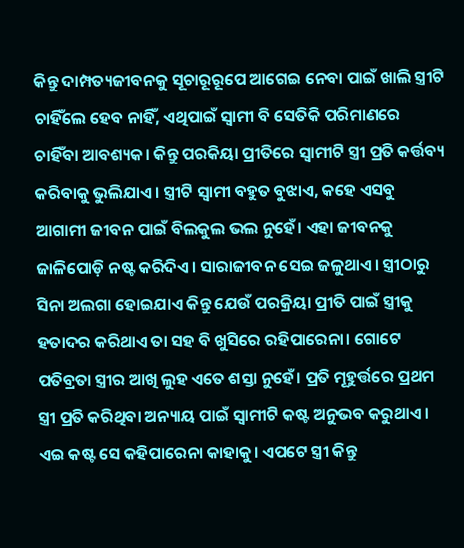କିନ୍ତୁ ଦାମ୍ପତ୍ୟଜୀବନକୁ ସୂଚାରୂରୂପେ ଆଗେଇ ନେବା ପାଇଁ ଖାଲି ସ୍ତ୍ରୀଟି ଚାହିଁଲେ ହେବ ନାହିଁ, ଏଥିପାଇଁ ସ୍ୱାମୀ ବି ସେତିକି ପରିମାଣରେ ଚାହିଁବା ଆବଶ୍ୟକ। କିନ୍ତୁ ପରକିୟା ପ୍ରୀତିରେ ସ୍ୱାମୀଟି ସ୍ତ୍ରୀ ପ୍ରତି କର୍ତ୍ତବ୍ୟ କରିବାକୁ ଭୁଲିଯାଏ। ସ୍ତ୍ରୀଟି ସ୍ୱାମୀ ବହୁତ ବୁଝାଏ, କହେ ଏସବୁ ଆଗାମୀ ଜୀବନ ପାଇଁ ବିଲକୁଲ ଭଲ ନୁହେଁ। ଏହା ଜୀବନକୁ ଜାଳିପୋଡ଼ି ନଷ୍ଟ କରିଦିଏ। ସାରାଜୀବନ ସେଇ ଜଳୁଥାଏ। ସ୍ତ୍ରୀଠାରୁ ସିନା ଅଲଗା ହୋଇଯାଏ କିନ୍ତୁ ଯେଉଁ ପରକ୍ରିୟା ପ୍ରୀତି ପାଇଁ ସ୍ତ୍ରୀକୁ ହତାଦର କରିଥାଏ ତା ସହ ବି ଖୁସିରେ ରହିପାରେନା। ଗୋଟେ ପତିବ୍ରତା ସ୍ତ୍ରୀର ଆଖି ଲୁହ ଏତେ ଶସ୍ତା ନୁହେଁ। ପ୍ରତି ମୂହୁର୍ତ୍ତରେ ପ୍ରଥମ ସ୍ତ୍ରୀ ପ୍ରତି କରିଥିବା ଅନ୍ୟାୟ ପାଇଁ ସ୍ୱାମୀଟି କଷ୍ଟ ଅନୁଭବ କରୁଥାଏ। ଏଇ କଷ୍ଟ ସେ କହିପାରେନା କାହାକୁ। ଏପଟେ ସ୍ତ୍ରୀ କିନ୍ତୁ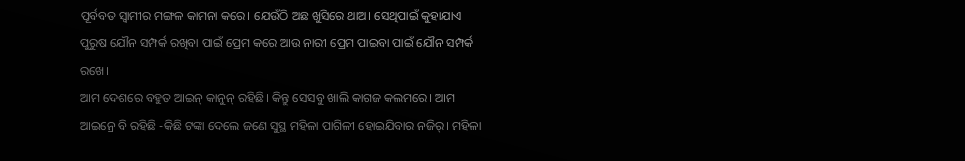ପୂର୍ବବତ ସ୍ୱାମୀର ମଙ୍ଗଳ କାମନା କରେ। ଯେଉଁଠି ଅଛ ଖୁସିରେ ଥାଅ। ସେଥିପାଇଁ କୁହାଯାଏ ପୁରୁଷ ଯୌନ ସମ୍ପର୍କ ରଖିବା ପାଇଁ ପ୍ରେମ କରେ ଆଉ ନାରୀ ପ୍ରେମ ପାଇବା ପାଇଁ ଯୌନ ସମ୍ପର୍କ ରଖେ।
ଆମ ଦେଶରେ ବହୁତ ଆଇନ୍ କାନୁନ୍ ରହିଛି। କିନ୍ତୁ ସେସବୁ ଖାଲି କାଗଜ କଲମରେ। ଆମ ଆଇନ୍ରେ ବି ରହିଛି -କିଛି ଟଙ୍କା ଦେଲେ ଜଣେ ସୁସ୍ଥ ମହିଳା ପାଗିଳୀ ହୋଇଯିବାର ନଜିର୍। ମହିଳା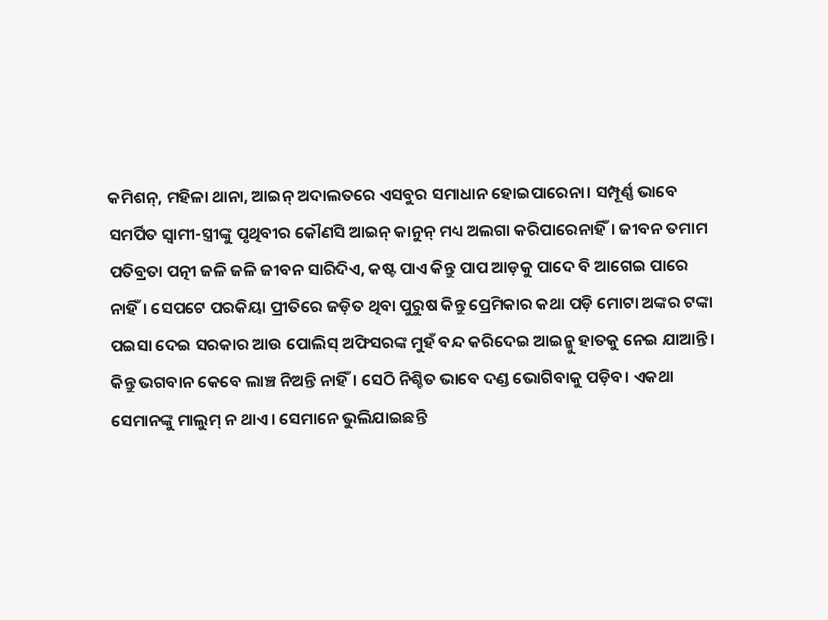କମିଶନ୍, ମହିଳା ଥାନା, ଆଇନ୍ ଅଦାଲତରେ ଏସବୁର ସମାଧାନ ହୋଇପାରେନା। ସମ୍ପୂର୍ଣ୍ଣ ଭାବେ ସମର୍ପିତ ସ୍ୱାମୀ-ସ୍ତ୍ରୀଙ୍କୁ ପୃଥିବୀର କୌଣସି ଆଇନ୍ କାନୁନ୍ ମଧ୍ୟ ଅଲଗା କରିପାରେନାହିଁ। ଜୀବନ ତମାମ ପତିବ୍ରତା ପତ୍ନୀ ଜଳି ଜଳି ଜୀବନ ସାରିଦିଏ, କଷ୍ଟ ପାଏ କିନ୍ତୁ ପାପ ଆଡ଼କୁ ପାଦେ ବି ଆଗେଇ ପାରେ ନାହିଁ। ସେପଟେ ପରକିୟା ପ୍ରୀତିରେ ଜଡ଼ିତ ଥିବା ପୁରୁଷ କିନ୍ତୁ ପ୍ରେମିକାର କଥା ପଡ଼ି ମୋଟା ଅଙ୍କର ଟଙ୍କା ପଇସା ଦେଇ ସରକାର ଆଉ ପୋଲିସ୍ ଅଫିସରଙ୍କ ମୁହଁ ବନ୍ଦ କରିଦେଇ ଆଇନ୍କୁ ହାତକୁ ନେଇ ଯାଆନ୍ତି।
କିନ୍ତୁ ଭଗବାନ କେବେ ଲାଞ୍ଚ ନିଅନ୍ତି ନାହିଁ। ସେଠି ନିଶ୍ଚିତ ଭାବେ ଦଣ୍ଡ ଭୋଗିବାକୁ ପଡ଼ିବ। ଏକଥା ସେମାନଙ୍କୁ ମାଲୁମ୍ ନ ଥାଏ। ସେମାନେ ଭୁଲିଯାଇଛନ୍ତି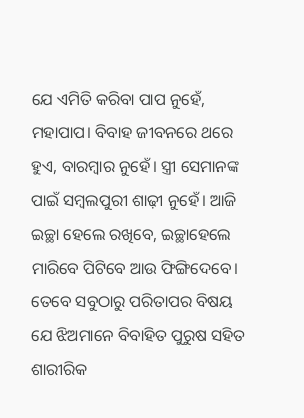ଯେ ଏମିତି କରିବା ପାପ ନୁହେଁ, ମହାପାପ। ବିବାହ ଜୀବନରେ ଥରେ ହୁଏ, ବାରମ୍ବାର ନୁହେଁ। ସ୍ତ୍ରୀ ସେମାନଙ୍କ ପାଇଁ ସମ୍ବଲପୁରୀ ଶାଢ଼ୀ ନୁହେଁ। ଆଜି ଇଚ୍ଛା ହେଲେ ରଖିବେ, ଇଚ୍ଛାହେଲେ ମାରିବେ ପିଟିବେ ଆଉ ଫିଙ୍ଗିଦେବେ। ତେବେ ସବୁଠାରୁ ପରିତାପର ବିଷୟ ଯେ ଝିଅମାନେ ବିବାହିତ ପୁରୁଷ ସହିତ ଶାରୀରିକ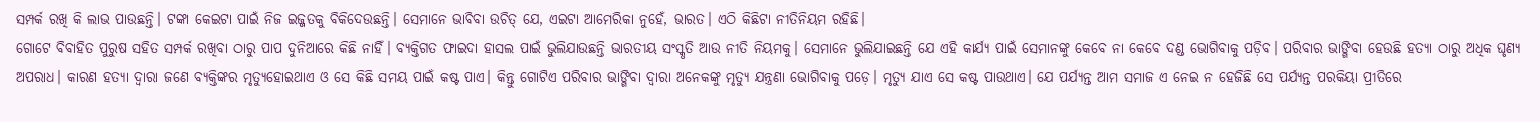ସମ୍ପର୍କ ରଖି କି ଲାଭ ପାଉଛନ୍ତି। ଟଙ୍କା କେଇଟା ପାଇଁ ନିଜ ଇଜ୍ଜତକୁ ବିକିଦେଉଛନ୍ତି। ସେମାନେ ଭାବିବା ଉଚିତ୍ ଯେ, ଏଇଟା ଆମେରିକା ନୁହେଁ, ଭାରତ। ଏଠି କିଛିଟା ନୀତିନିୟମ ରହିଛି।
ଗୋଟେ ବିବାହିତ ପୁରୁଷ ସହିତ ସମ୍ପର୍କ ରଖିବା ଠାରୁ ପାପ ଦୁନିଆରେ କିଛି ନାହିଁ। ବ୍ୟକ୍ତିଗତ ଫାଇଦା ହାସଲ ପାଇଁ ଭୁଲିଯାଉଛନ୍ତି ଭାରତୀୟ ସଂସ୍କୃତି ଆଉ ନୀତି ନିୟମକୁ। ସେମାନେ ଭୁଲିଯାଇଛନ୍ତି ଯେ ଏହି କାର୍ଯ୍ୟ ପାଇଁ ସେମାନଙ୍କୁ କେବେ ନା କେବେ ଦଣ୍ଡ ଭୋଗିବାକୁ ପଡ଼ିବ। ପରିବାର ଭାଙ୍ଗିବା ହେଉଛି ହତ୍ୟା ଠାରୁ ଅଧିକ ଘୃଣ୍ୟ ଅପରାଧ। କାରଣ ହତ୍ୟା ଦ୍ୱାରା ଜଣେ ବ୍ୟକ୍ତିଙ୍କର ମୃତ୍ୟୁହୋଇଥାଏ ଓ ସେ କିଛି ସମୟ ପାଇଁ କଷ୍ଟ ପାଏ। କିନ୍ତୁ ଗୋଟିଏ ପରିବାର ଭାଙ୍ଗିବା ଦ୍ୱାରା ଅନେକଙ୍କୁ ମୃତ୍ୟୁ ଯନ୍ତ୍ରଣା ଭୋଗିବାକୁ ପଡ଼େ। ମୃତ୍ୟୁ ଯାଏ ସେ କଷ୍ଟ ପାଉଥାଏ। ଯେ ପର୍ଯ୍ୟନ୍ତ ଆମ ସମାଜ ଏ ନେଇ ନ ହେଜିଛି ସେ ପର୍ଯ୍ୟନ୍ତ ପରକିୟା ପ୍ରୀତିରେ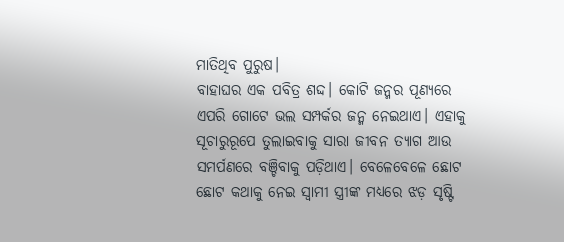ମାତିଥିବ ପୁରୁଷ।
ବାହାଘର ଏକ ପବିତ୍ର ଶଦ୍ଦ। କୋଟି ଜନ୍ମର ପୂଣ୍ୟରେ ଏପରି ଗୋଟେ ଭଲ ସମ୍ପର୍କର ଜନ୍ମ ନେଇଥାଏ। ଏହାକୁ ସୂଚାରୁରୂପେ ତୁଲାଇବାକୁ ସାରା ଜୀବନ ତ୍ୟାଗ ଆଉ ସମର୍ପଣରେ ବଞ୍ଚିବାକୁ ପଡ଼ିଥାଏ। ବେଳେବେଳେ ଛୋଟ ଛୋଟ କଥାକୁ ନେଇ ସ୍ୱାମୀ ସ୍ତ୍ରୀଙ୍କ ମଧ୍ୟରେ ଝଡ଼ ସୃଷ୍ଟି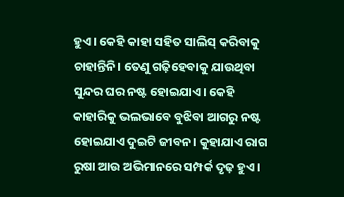ହୁଏ। କେହି କାହା ସହିତ ସାଲିସ୍ କରିବାକୁ ଚାହାନ୍ତିନି। ତେଣୁ ଗଢ଼ିହେବାକୁ ଯାଉଥିବା ସୁନ୍ଦର ଘର ନଷ୍ଟ ହୋଇଯାଏ। କେହି କାହାରିକୁ ଭଲଭାବେ ବୁଝିବା ଆଗରୁ ନଷ୍ଟ ହୋଇଯାଏ ଦୁଇଟି ଜୀବନ। କୁହାଯାଏ ରାଗ ରୁଷା ଆଉ ଅଭିମାନରେ ସମ୍ପର୍କ ଦୃଢ଼ ହୁଏ।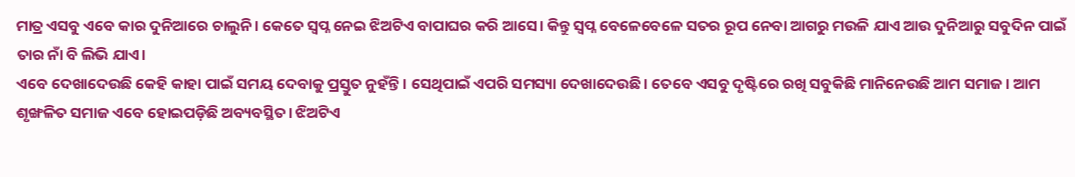ମାତ୍ର ଏସବୁ ଏବେ କାର ଦୁନିଆରେ ଚାଲୁନି। କେତେ ସ୍ୱପ୍ନ ନେଇ ଝିଅଟିଏ ବାପାଘର କରି ଆସେ। କିନ୍ତୁ ସ୍ୱପ୍ନ ବେଳେବେଳେ ସତର ରୂପ ନେବା ଆଗରୁ ମଉଳି ଯାଏ ଆଉ ଦୁନିଆରୁ ସବୁଦିନ ପାଇଁ ତାର ନାଁ ବି ଲିଭି ଯାଏ।
ଏବେ ଦେଖାଦେଉଛି କେହି କାହା ପାଇଁ ସମୟ ଦେବାକୁ ପ୍ରସ୍ତୁତ ନୁହଁନ୍ତି। ସେଥିପାଇଁ ଏପରି ସମସ୍ୟା ଦେଖାଦେଉଛି। ତେବେ ଏସବୁ ଦୃଷ୍ଟିରେ ରଖି ସବୁକିଛି ମାନିନେଉଛି ଆମ ସମାଜ। ଆମ ଶୃଙ୍ଖଳିତ ସମାଜ ଏବେ ହୋଇପଡ଼ିଛି ଅବ୍ୟବସ୍ଥିତ। ଝିଅଟିଏ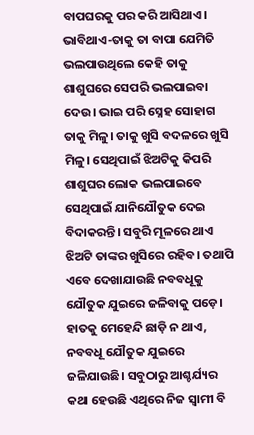ବାପଘରକୁ ପର କରି ଆସିଥାଏ। ଭାବିଥାଏ-ତାକୁ ତା ବାପା ଯେମିତି ଭଲପାଉଥିଲେ କେହି ତାକୁ ଶାଶୁଘରେ ସେପରି ଭଲପାଇବା ଦେଉ। ଭାଇ ପରି ସ୍ନେହ ସୋହାଗ ତାକୁ ମିଳୁ। ତାକୁ ଖୁସି ବଦଳରେ ଖୁସି ମିଳୁ। ସେଥିପାଇଁ ଝିଅଟିକୁ କିପରି ଶାଶୁଘର ଲୋକ ଭଲପାଇବେ ସେଥିପାଇଁ ଯାନିଯୌତୁକ ଦେଇ ବିଦାକରନ୍ତି। ସବୁରି ମୂଳରେ ଥାଏ ଝିଅଟି ତାଙ୍କର ଖୁସିରେ ରହିବ। ତଥାପି ଏବେ ଦେଖାଯାଉଛି ନବବଧୂକୁ ଯୌତୁକ ଯୁଇରେ ଜଳିବାକୁ ପଡ଼େ। ହାତକୁ ମେହେନ୍ଦି ଛାଡ଼ି ନ ଥାଏ, ନବବଧୂ ଯୌତୁକ ଯୁଇରେ ଜଳିଯାଉଛି। ସବୁଠାରୁ ଆଶ୍ଚର୍ଯ୍ୟର କଥା ହେଉଛି ଏଥିରେ ନିଜ ସ୍ୱାମୀ ବି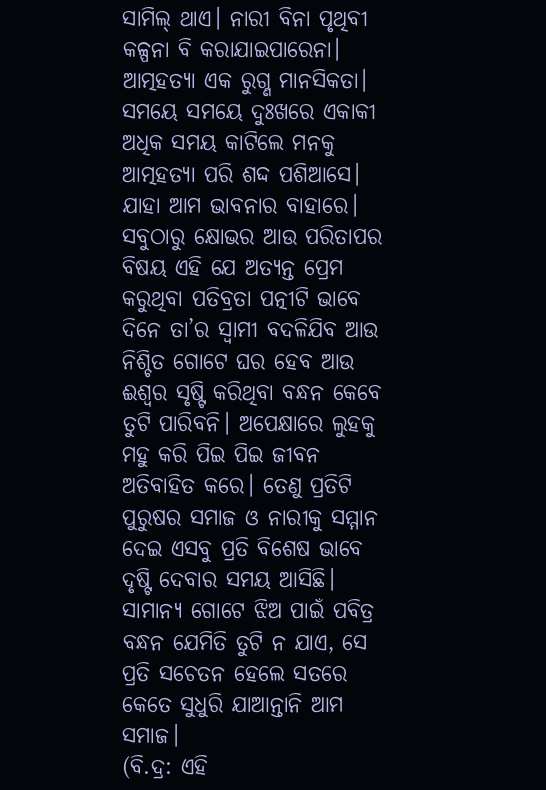ସାମିଲ୍ ଥାଏ। ନାରୀ ବିନା ପୃଥିବୀ କଳ୍ପନା ବି କରାଯାଇପାରେନା।
ଆତ୍ମହତ୍ୟା ଏକ ରୁଗ୍ଣ ମାନସିକତା। ସମୟେ ସମୟେ ଦୁଃଖରେ ଏକାକୀ ଅଧିକ ସମୟ କାଟିଲେ ମନକୁ ଆତ୍ମହତ୍ୟା ପରି ଶଦ୍ଦ ପଶିଆସେ। ଯାହା ଆମ ଭାବନାର ବାହାରେ। ସବୁଠାରୁ କ୍ଷୋଭର ଆଉ ପରିତାପର ବିଷୟ ଏହି ଯେ ଅତ୍ୟନ୍ତ ପ୍ରେମ କରୁଥିବା ପତିବ୍ରତା ପତ୍ନୀଟି ଭାବେ ଦିନେ ତା’ର ସ୍ୱାମୀ ବଦଳିଯିବ ଆଉ ନିଶ୍ଚିତ ଗୋଟେ ଘର ହେବ ଆଉ ଈଶ୍ୱର ସୃଷ୍ଟି କରିଥିବା ବନ୍ଧନ କେବେ ତୁଟି ପାରିବନି। ଅପେକ୍ଷାରେ ଲୁହକୁ ମହୁ କରି ପିଇ ପିଇ ଜୀବନ ଅତିବାହିତ କରେ। ତେଣୁ ପ୍ରତିଟି ପୁରୁଷର ସମାଜ ଓ ନାରୀକୁ ସମ୍ମାନ ଦେଇ ଏସବୁ ପ୍ରତି ବିଶେଷ ଭାବେ ଦୃଷ୍ଟି ଦେବାର ସମୟ ଆସିଛି। ସାମାନ୍ୟ ଗୋଟେ ଝିଅ ପାଇଁ ପବିତ୍ର ବନ୍ଧନ ଯେମିତି ତୁଟି ନ ଯାଏ, ସେ ପ୍ରତି ସଚେତନ ହେଲେ ସତରେ କେତେ ସୁଧୁରି ଯାଆନ୍ତାନି ଆମ ସମାଜ।
(ବି.ଦ୍ର: ଏହି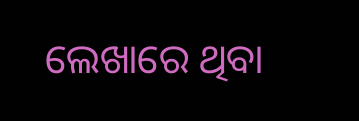ଲେଖାରେ ଥିବା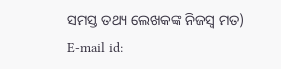ସମସ୍ତ ତଥ୍ୟ ଲେଖକଙ୍କ ନିଜସ୍ୱ ମତ)
E-mail id: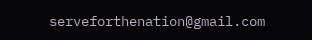serveforthenation@gmail.com